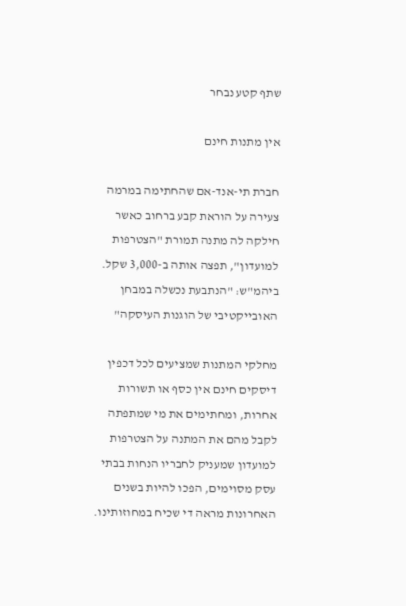שתף קטע נבחר

אין מתנות חינם

חברת תי-אנד-אם שהחתימה במרמה צעירה על הוראת קבע ברחוב כאשר חילקה לה מתנה תמורת "הצטרפות למועדון", תפצה אותה ב-3,000 שקל. ביהמ"ש: "הנתבעת נכשלה במבחן האובייקטיבי של הוגנות העיסקה"

מחלקי המתנות שמציעים לכל דכפין דיסקים חינם אין כסף או תשורות אחרות, ומחתימים את מי שמתפתה לקבל מהם את המתנה על הצטרפות למועדון שמעניק לחבריו הנחות בבתי עסק מסוימים, הפכו להיות בשנים האחרונות מראה די שכיח במחוזותינו.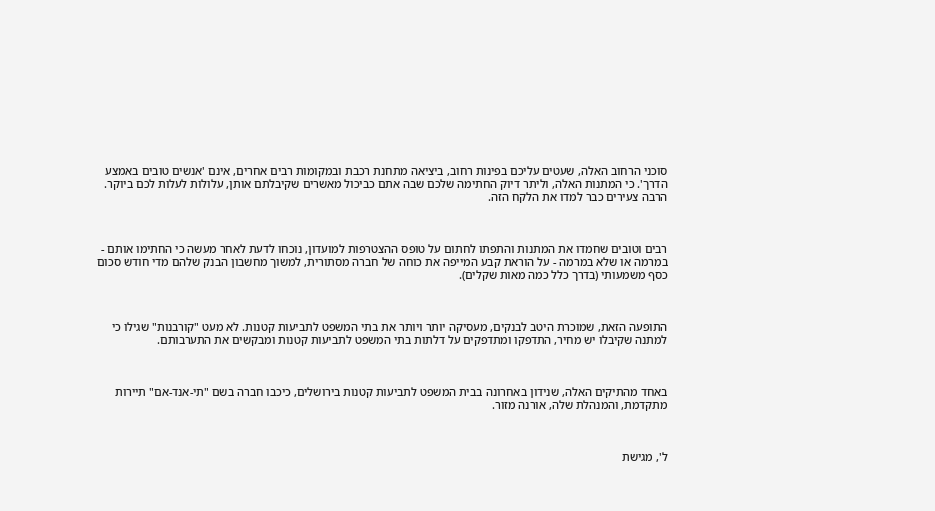סוכני הרחוב האלה, שעטים עליכם בפינות רחוב, ביציאה מתחנת רכבת ובמקומות רבים אחרים, אינם 'אנשים טובים באמצע הדרך'. כי המתנות האלה, וליתר דיוק החתימה שלכם שבה אתם כביכול מאשרים שקיבלתם אותן, עלולות לעלות לכם ביוקר. הרבה צעירים כבר למדו את הלקח הזה.



רבים וטובים שחמדו את המתנות והתפתו לחתום על טופס ההצטרפות למועדון, נוכחו לדעת לאחר מעשה כי החתימו אותם - במרמה או שלא במרמה - על הוראת קבע המייפה את כוחה של חברה מסתורית, למשוך מחשבון הבנק שלהם מדי חודש סכום כסף משמעותי (בדרך כלל כמה מאות שקלים).



התופעה הזאת, שמוכרת היטב לבנקים, מעסיקה יותר ויותר את בתי המשפט לתביעות קטנות. לא מעט "קורבנות" שגילו כי למתנה שקיבלו יש מחיר, התדפקו ומתדפקים על דלתות בתי המשפט לתביעות קטנות ומבקשים את התערבותם.



באחד מהתיקים האלה, שנידון באחרונה בבית המשפט לתביעות קטנות בירושלים, כיכבו חברה בשם "תי-אנד-אם" תיירות מתקדמת, והמנהלת שלה, אורנה מזור.



ל', מגישת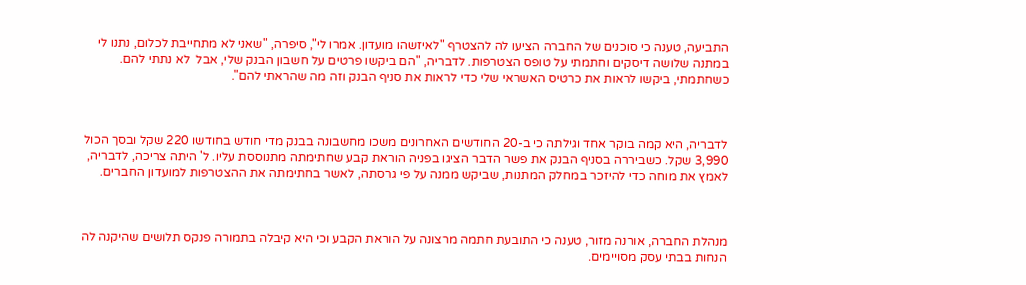התביעה, טענה כי סוכנים של החברה הציעו לה להצטרף "לאיזשהו מועדון. אמרו לי", סיפרה, "שאני לא מתחייבת לכלום, נתנו לי במתנה שלושה דיסקים וחתמתי על טופס הצטרפות. לדבריה, "הם ביקשו פרטים על חשבון הבנק שלי, אבל  לא נתתי להם. כשחתמתי, ביקשו לראות את כרטיס האשראי שלי כדי לראות את סניף הבנק וזה מה שהראתי להם".



לדבריה, היא קמה בוקר אחד וגילתה כי ב-20 החודשים האחרונים משכו מחשבונה בבנק מדי חודש בחודשו 220 שקל ובסך הכול 3,990 שקל. כשביררה בסניף הבנק את פשר הדבר הציגו בפניה הוראת קבע שחתימתה מתנוססת עליו. ל' היתה צריכה, לדבריה, לאמץ את מוחה כדי להיזכר במחלק המתנות, שביקש ממנה על פי גרסתה, לאשר בחתימתה את ההצטרפות למועדון החברים.



מנהלת החברה, אורנה מזור, טענה כי התובעת חתמה מרצונה על הוראת הקבע וכי היא קיבלה בתמורה פנקס תלושים שהיקנה לה הנחות בבתי עסק מסויימים.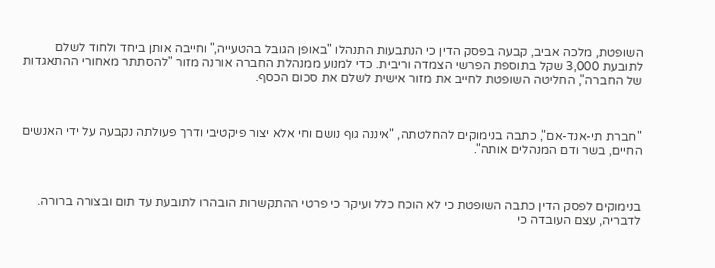השופטת, מלכה אביב, קבעה בפסק הדין כי הנתבעות התנהלו "באופן הגובל בהטעייה," וחייבה אותן ביחד ולחוד לשלם לתובעת 3,000 שקל בתוספת הפרשי הצמדה וריבית. כדי למנוע ממנהלת החברה אורנה מזור "להסתתר מאחורי ההתאגדות של החברה", החליטה השופטת לחייב את מזור אישית לשלם את סכום הכסף.



"חברת תי-אנד-אם", כתבה בנימוקים להחלטתה, "איננה גוף נושם וחי אלא יצור פיקטיבי ודרך פעולתה נקבעה על ידי האנשים החיים, בשר ודם המנהלים אותה".



בנימוקים לפסק הדין כתבה השופטת כי לא הוכח כלל ועיקר כי פרטי ההתקשרות הובהרו לתובעת עד תום ובצורה ברורה. לדבריה, עצם העובדה כי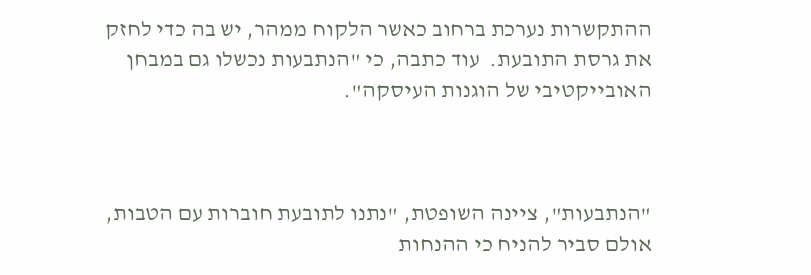ההתקשרות נערכת ברחוב כאשר הלקוח ממהר, יש בה כדי לחזק את גרסת התובעת.  עוד כתבה, כי "הנתבעות נכשלו גם במבחן האובייקטיבי של הוגנות העיסקה".



"הנתבעות", ציינה השופטת, "נתנו לתובעת חוברות עם הטבות, אולם סביר להניח כי ההנחות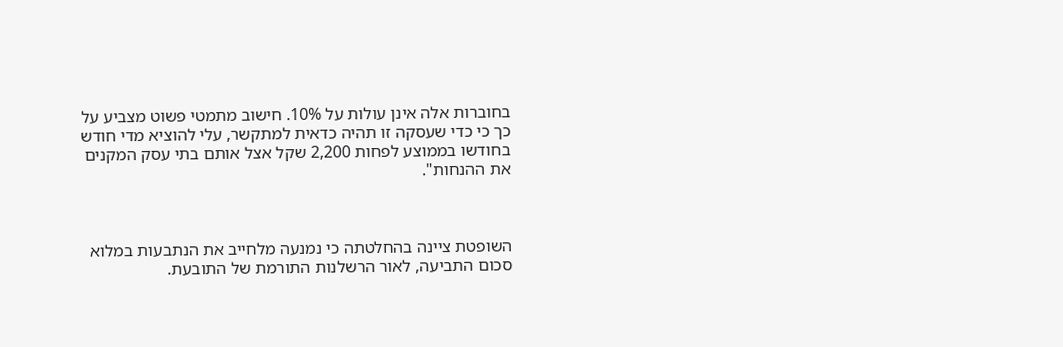בחוברות אלה אינן עולות על 10%. חישוב מתמטי פשוט מצביע על כך כי כדי שעסקה זו תהיה כדאית למתקשר, עלי להוציא מדי חודש בחודשו בממוצע לפחות 2,200 שקל אצל אותם בתי עסק המקנים את ההנחות".



השופטת ציינה בהחלטתה כי נמנעה מלחייב את הנתבעות במלוא סכום התביעה, לאור הרשלנות התורמת של התובעת.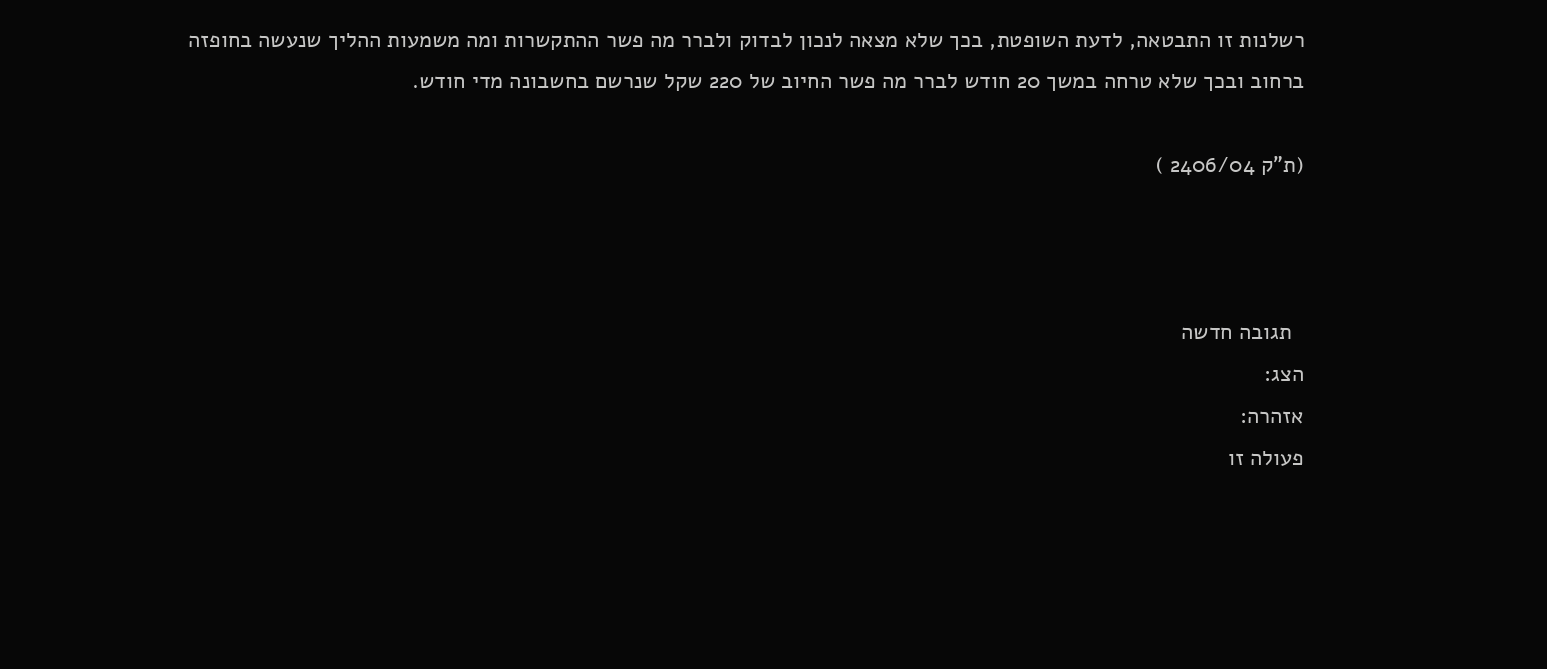רשלנות זו התבטאה, לדעת השופטת, בכך שלא מצאה לנכון לבדוק ולברר מה פשר ההתקשרות ומה משמעות ההליך שנעשה בחופזה ברחוב ובכך שלא טרחה במשך 20 חודש לברר מה פשר החיוב של 220 שקל שנרשם בחשבונה מדי חודש.

(ת"ק 2406/04 )



  תגובה חדשה
הצג:
אזהרה:
פעולה זו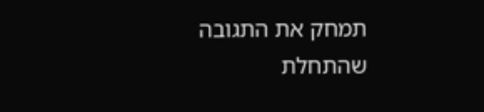תמחק את התגובה שהתחלת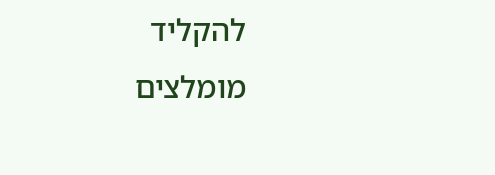להקליד
מומלצים